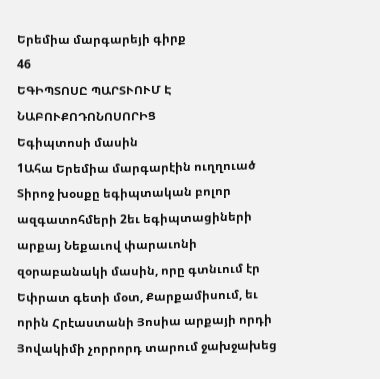Երեմիա մարգարեյի գիրք
46
ԵԳԻՊՏՈՍԸ ՊԱՐՏՒՈՒՄ Է ՆԱԲՈՒՔՈԴՈՆՈՍՈՐԻՑ
Եգիպտոսի մասին
1Ահա Երեմիա մարգարէին ուղղուած Տիրոջ խօսքը եգիպտական բոլոր ազգատոհմերի 2եւ եգիպտացիների արքայ Նեքաւով փարաւոնի զօրաբանակի մասին, որը գտնւում էր Եփրատ գետի մօտ, Քարքամիսում, եւ որին Հրէաստանի Յոսիա արքայի որդի Յովակիմի չորրորդ տարում ջախջախեց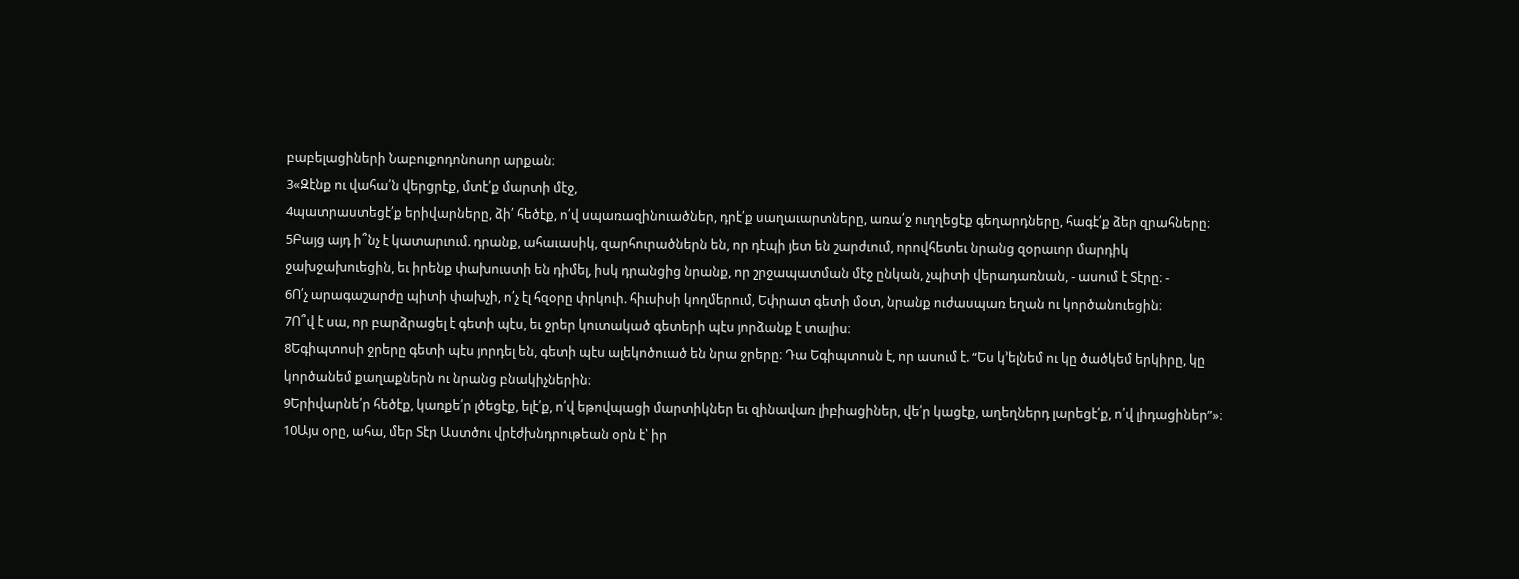բաբելացիների Նաբուքոդոնոսոր արքան։
3«Զէնք ու վահա՛ն վերցրէք, մտէ՛ք մարտի մէջ,
4պատրաստեցէ՛ք երիվարները, ձի՛ հեծէք, ո՛վ սպառազինուածներ, դրէ՛ք սաղաւարտները, առա՛ջ ուղղեցէք գեղարդները, հագէ՛ք ձեր զրահները։
5Բայց այդ ի՞նչ է կատարւում. դրանք, ահաւասիկ, զարհուրածներն են, որ դէպի յետ են շարժւում, որովհետեւ նրանց զօրաւոր մարդիկ ջախջախուեցին, եւ իրենք փախուստի են դիմել, իսկ դրանցից նրանք, որ շրջապատման մէջ ընկան, չպիտի վերադառնան, - ասում է Տէրը։ -
6Ո՛չ արագաշարժը պիտի փախչի, ո՛չ էլ հզօրը փրկուի. հիւսիսի կողմերում, Եփրատ գետի մօտ, նրանք ուժասպառ եղան ու կործանուեցին։
7Ո՞վ է սա, որ բարձրացել է գետի պէս, եւ ջրեր կուտակած գետերի պէս յորձանք է տալիս։
8Եգիպտոսի ջրերը գետի պէս յորդել են, գետի պէս ալեկոծուած են նրա ջրերը։ Դա Եգիպտոսն է, որ ասում է. “Ես կ’ելնեմ ու կը ծածկեմ երկիրը, կը կործանեմ քաղաքներն ու նրանց բնակիչներին։
9Երիվարնե՛ր հեծէք, կառքե՛ր լծեցէք, ելէ՛ք, ո՛վ եթովպացի մարտիկներ եւ զինավառ լիբիացիներ, վե՛ր կացէք, աղեղներդ լարեցէ՛ք, ո՛վ լիդացիներ”»։
10Այս օրը, ահա, մեր Տէր Աստծու վրէժխնդրութեան օրն է՝ իր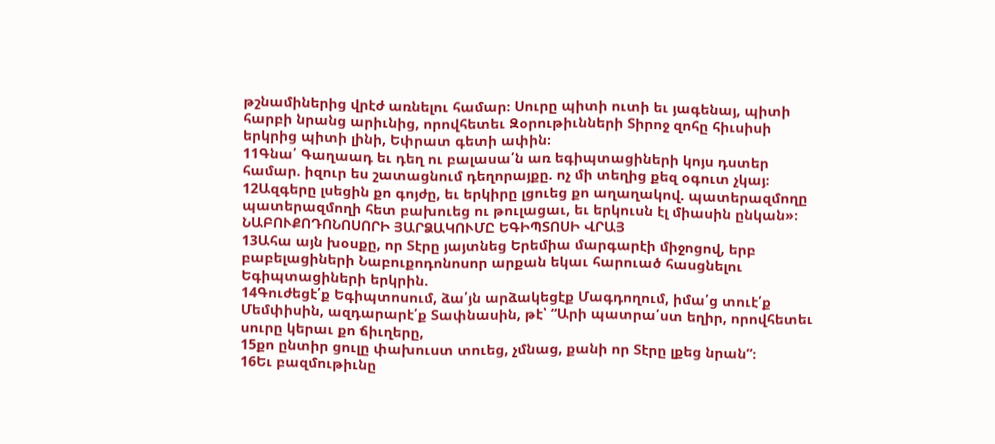թշնամիներից վրէժ առնելու համար։ Սուրը պիտի ուտի եւ յագենայ, պիտի հարբի նրանց արիւնից, որովհետեւ Զօրութիւնների Տիրոջ զոհը հիւսիսի երկրից պիտի լինի, Եփրատ գետի ափին։
11Գնա՛ Գաղաադ եւ դեղ ու բալասա՛ն առ եգիպտացիների կոյս դստեր համար. իզուր ես շատացնում դեղորայքը. ոչ մի տեղից քեզ օգուտ չկայ։
12Ազգերը լսեցին քո գոյժը, եւ երկիրը լցուեց քո աղաղակով. պատերազմողը պատերազմողի հետ բախուեց ու թուլացաւ, եւ երկուսն էլ միասին ընկան»։
ՆԱԲՈՒՔՈԴՈՆՈՍՈՐԻ ՅԱՐՁԱԿՈՒՄԸ ԵԳԻՊՏՈՍԻ ՎՐԱՅ
13Ահա այն խօսքը, որ Տէրը յայտնեց Երեմիա մարգարէի միջոցով, երբ բաբելացիների Նաբուքոդոնոսոր արքան եկաւ հարուած հասցնելու Եգիպտացիների երկրին.
14Գուժեցէ՛ք Եգիպտոսում, ձա՛յն արձակեցէք Մագդողում, իմա՛ց տուէ՛ք Մեմփիսին, ազդարարէ՛ք Տափնասին, թէ՝ “Արի պատրա՛ստ եղիր, որովհետեւ սուրը կերաւ քո ճիւղերը,
15քո ընտիր ցուլը փախուստ տուեց, չմնաց, քանի որ Տէրը լքեց նրան”։
16Եւ բազմութիւնը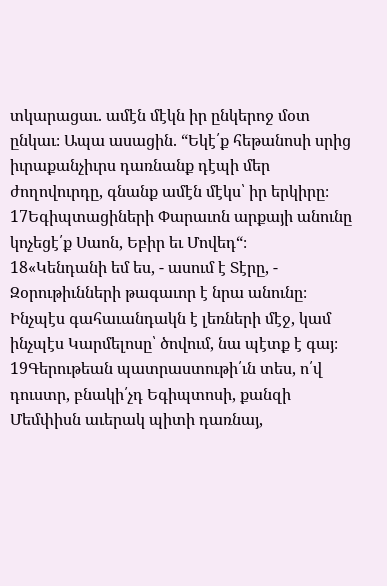տկարացաւ. ամէն մէկն իր ընկերոջ մօտ ընկաւ։ Ապա ասացին. “Եկէ՛ք հեթանոսի սրից իւրաքանչիւրս դառնանք դէպի մեր ժողովուրդը, գնանք ամէն մէկս՝ իր երկիրը։
17Եգիպտացիների Փարաւոն արքայի անունը կոչեցէ՛ք Սաոն, Եբիր եւ Մովեդ“։
18«Կենդանի եմ ես, - ասում է Տէրը, - Զօրութիւնների թագաւոր է նրա անունը։ Ինչպէս գահաւանդակն է լեռների մէջ, կամ ինչպէս Կարմելոսը՝ ծովում, նա պէտք է գայ։
19Գերութեան պատրաստութի՛ւն տես, ո՛վ դուստր, բնակի՛չդ Եգիպտոսի, քանզի Մեմփիսն աւերակ պիտի դառնայ,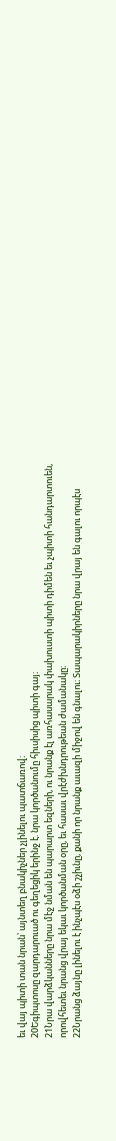եւ վայ պիտի տան նրան՝ այնտեղ բնակիչներ չլինելու պատճառով։
20Եգիպտոսը զարդարուած ու գեղեցիկ երինջ է. նրա կործանումը հիւսիսից պիտի գայ։
21Նրա վարձկանները նրա մէջ նման են պարարտ եզների, ու նրանք էլ առհասարակ փախուստի պիտի դիմեն եւ չպիտի հանդարտուեն, որովհետեւ նրանց վրայ եկաւ կործանման օրը, եւ հասաւ վրէժխնդրութեան ժամանակը։
22Նրանց ձայնը լինելու է ինչպէս օձի շչիւնը, քանի որ նրանք աւազի միջով են գնալու։ Տապարակիրները նրա վրայ են գալու որպէս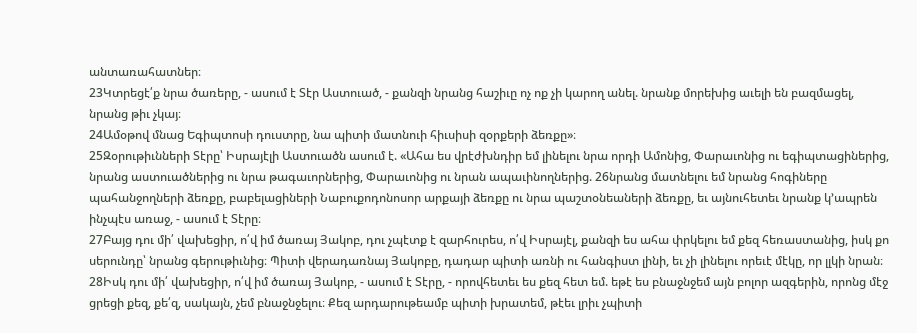անտառահատներ։
23Կտրեցէ՛ք նրա ծառերը, - ասում է Տէր Աստուած, - քանզի նրանց հաշիւը ոչ ոք չի կարող անել. նրանք մորեխից աւելի են բազմացել, նրանց թիւ չկայ։
24Ամօթով մնաց Եգիպտոսի դուստրը, նա պիտի մատնուի հիւսիսի զօրքերի ձեռքը»։
25Զօրութիւնների Տէրը՝ Իսրայէլի Աստուածն ասում է. «Ահա ես վրէժխնդիր եմ լինելու նրա որդի Ամոնից, Փարաւոնից ու եգիպտացիներից, նրանց աստուածներից ու նրա թագաւորներից, Փարաւոնից ու նրան ապաւինողներից. 26նրանց մատնելու եմ նրանց հոգիները պահանջողների ձեռքը, բաբելացիների Նաբուքոդոնոսոր արքայի ձեռքը ու նրա պաշտօնեաների ձեռքը, եւ այնուհետեւ նրանք կ’ապրեն ինչպէս առաջ, - ասում է Տէրը։
27Բայց դու մի՛ վախեցիր, ո՛վ իմ ծառայ Յակոբ, դու չպէտք է զարհուրես, ո՛վ Իսրայէլ, քանզի ես ահա փրկելու եմ քեզ հեռաստանից, իսկ քո սերունդը՝ նրանց գերութիւնից։ Պիտի վերադառնայ Յակոբը, դադար պիտի առնի ու հանգիստ լինի, եւ չի լինելու որեւէ մէկը, որ լլկի նրան։
28Իսկ դու մի՛ վախեցիր, ո՛վ իմ ծառայ Յակոբ, - ասում է Տէրը, - որովհետեւ ես քեզ հետ եմ. եթէ ես բնաջնջեմ այն բոլոր ազգերին, որոնց մէջ ցրեցի քեզ, քե՛զ, սակայն, չեմ բնաջնջելու։ Քեզ արդարութեամբ պիտի խրատեմ, թէեւ լրիւ չպիտի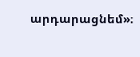արդարացնեմ»։